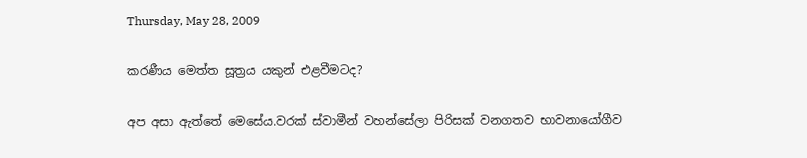Thursday, May 28, 2009

කරණීය මෙත්ත සූත්‍රය යකුන් එළවීමටද?

අප අසා ඇත්තේ මෙසේය.වරක් ස්වාමීන් වහන්සේලා පිරිසක් වනගතව භාවනායෝගීව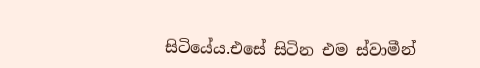සිටියේය.එසේ සිටින එම ස්වාමීන්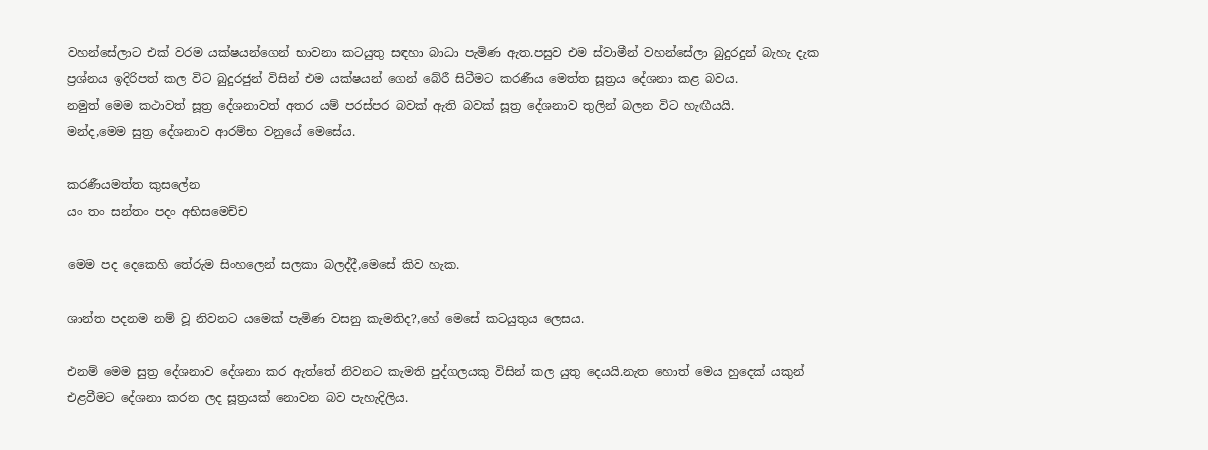වහන්සේලාට එක් වරම යක්ෂයන්ගෙන් භාවනා කටයුතු සඳහා බාධා පැමිණ ඇත.පසුව එම ස්වාමීන් වහන්සේලා බුදුරදුන් බැහැ දැක ප්‍රශ්නය ඉදිරිපත් කල විට බුදුරජුන් විසින් එම යක්ෂයන් ගෙන් බේරී සිටීමට කරණීය මෙත්ත සූත්‍රය දේශනා කළ බවය.
නමුත් මෙම කථාවත් සූත්‍ර දේශනාවත් අතර යම් පරස්පර බවක් ඇති බවක් සූත්‍ර දේශනාව තුලින් බලන විට හැඟීයයි.
මන්ද,මෙම සුත්‍ර දේශනාව ආරම්භ වනුයේ මෙසේය.

කරණීයමත්ත කුසලේන
යං තං සන්තං පදං අභිසමෙච්ච

මෙම පද දෙකෙහි තේරුම සිංහලෙන් සලකා බලද්දී,මෙසේ කිව හැක.

ශාන්ත පදනම නම් වූ නිවනට යමෙක් පැමිණ වසනු කැමතිද?,හේ මෙසේ කටයුතුය ලෙසය.

එනම් මෙම සුත්‍ර දේශනාව දේශනා කර ඇත්තේ නිවනට කැමති පුද්ගලයකු විසින් කල යුතු දෙයයි.නැත හොත් මෙය හුදෙක් යකුන් එළවීමට දේශනා කරන ලද සූත්‍රයක් නොවන බව පැහැදිලිය.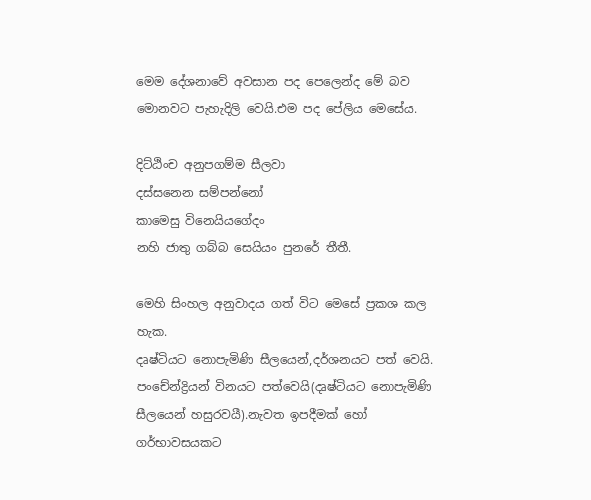මෙම දේශනාවේ අවසාන පද පෙලෙන්ද මේ බව මොනවට පැහැදිලි වෙයි.එම පද පේලිය මෙසේය.

දිට්ඨිංච අනුපගම්ම සීලවා
දස්සනෙන සම්පන්නෝ
කාමෙසු විනෙයියගේදං
නහි ජාතු ගබ්බ සෙයියං පුනරේ තීතී.

මෙහි සිංහල අනුවාදය ගත් විට මෙසේ ප්‍රකශ කල හැක.
දෘෂ්ටියට නොපැමිණි සීලයෙන්,දර්ශනයට පත් වෙයි.
පංචේන්ද්‍රියන් විනයට පත්වෙයි(දෘෂ්ටියට නොපැමිණි සීලයෙන් හසුරවයී).නැවත ඉපදීමක් හෝ ගර්භාවසයකට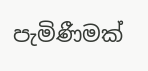පැමිණීමක්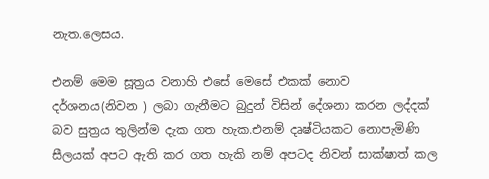නැත.ලෙසය.

එනම් මෙම සූත්‍රය වනාහි එසේ මෙසේ එකක් නොව දර්ශනය(නිවන ) ලබා ගැනීමට බුදුන් විසින් දේශනා කරන ලද්දක් බව සුත්‍රය තුලින්ම දැක ගත හැක.එනම් දෘෂ්ටියකට නොපැමිණි සීලයක් අපට ඇති කර ගත හැකි නම් අපටද නිවන් සාක්ෂාත් කල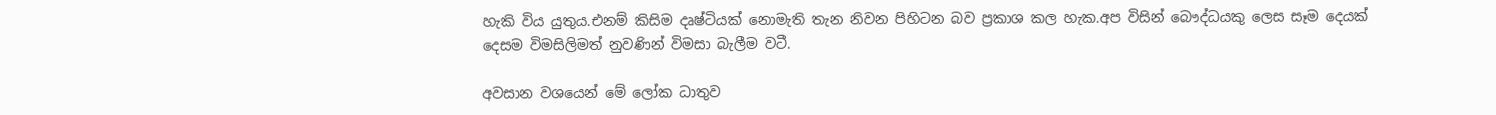හැකි විය යුතුය.එනම් කිසිම දෘෂ්ටියක් නොමැති තැන නිවන පිහිටන බව ප්‍රකාශ කල හැක.අප විසින් බෞද්ධයකු ලෙස සෑම දෙයක් දෙසම විමසිලිමත් නුවණින් විමසා බැලීම වටී.

අවසාන වශයෙන් මේ ලෝක ධාතුව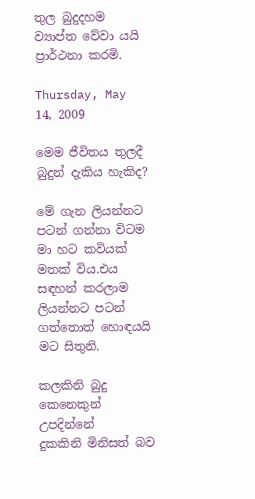තුල බුදුදහම ව්‍යාප්ත වේවා යයි ප්‍රාර්ථනා කරමි.

Thursday, May 14, 2009

මෙම ජීවිතය තුලදී බුදුන් දැකිය හැකිද?

මේ ගැන ලියන්නට පටන් ගන්නා විටම මා හට කවියක් මතක් විය.එය සඳහන් කරලාම ලියන්නට පටන් ගත්තොත් හොඳයයි මට සිතුනි.

කලකිනි බුදු කෙනෙකුන් උපදින්නේ
දුකකිනි මිනිසත් බව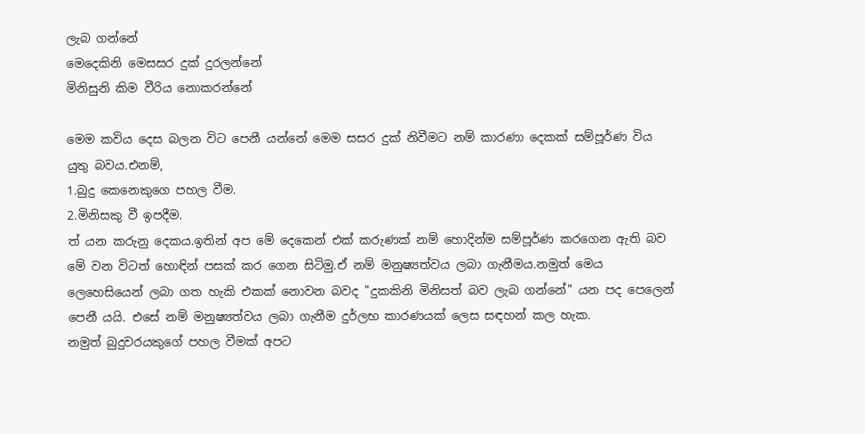ලැබ ගන්නේ
මෙදෙකිනි මෙසසර දුක් දුරලන්නේ
මිනිසුනි කිම වීරිය නොකරන්නේ

මෙම කවිය දෙස බලන විට පෙනී යන්නේ මෙම සසර දුක් නිවීමට නම් කාරණා දෙකක් සම්පූර්ණ විය යුතු බවය.එනම්,
1.බුදු කෙනෙකුගෙ පහල වීම.
2.මිනිසකු වී ඉපදීම.
ත් යන කරුනු දෙකය.ඉතින් අප මේ දෙකෙන් එක් කරුණක් නම් හොදින්ම සම්පූර්ණ කරගෙන ඇති බව මේ වන විටත් හොඳින් පසක් කර ගෙන සිටිමු.ඒ නම් මනුෂ්‍යත්වය ලබා ගැනීමය.නමුත් මෙය ලෙහෙසියෙන් ලබා ගත හැකි එකක් නොවන බවද "දුකකිනි මිනිසත් බව ලැබ ගන්නේ" යන පද පෙලෙන් පෙනී යයි. එසේ නම් මනුෂ්‍යත්වය ලබා ගැනීම දුර්ලභ කාරණයක් ලෙස සඳහන් කල හැක.
නමුත් බුදුවරයකුගේ පහල වීමක් අපට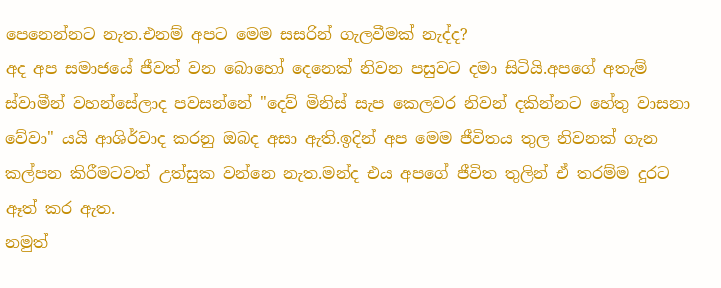පෙනෙන්නට නැත.එනම් අපට මෙම සසරින් ගැලවීමක් නැද්ද?
අද අප සමාජයේ ජීවත් වන බොහෝ දෙනෙක් නිවන පසුවට දමා සිටියි.අපගේ අතැම් ස්වාමීන් වහන්සේලාද පවසන්නේ "දෙව් මිනිස් සැප කෙලවර නිවන් දකින්නට හේතු වාසනා වේවා" යයි ආශිර්වාද කරනු ඔබද අසා ඇති.ඉදින් අප මෙම ජීවිතය තුල නිවනක් ගැන කල්පන කිරීමටවත් උත්සුක වන්නෙ නැත.මන්ද එය අපගේ ජීවිත තුලින් ඒ තරම්ම දුරට ඈත් කර ඇත.
නමුත්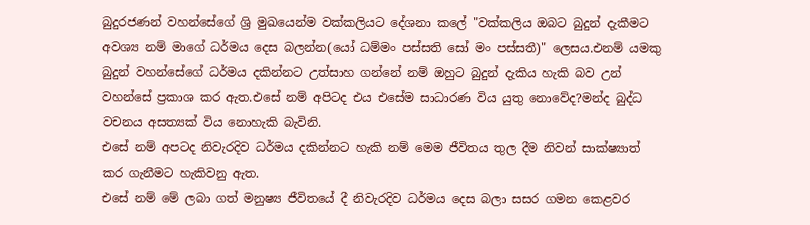බුදුරජණන් වහන්සේගේ ශ්‍රි මුඛයෙන්ම වක්කලියට දේශනා කලේ "වක්කලිය ඔබට බුදුන් දැකීමට අවශ්‍ය නම් මාගේ ධර්මය දෙස බලන්න(යෝ ධම්මං පස්සති සෝ මං පස්සතී)" ලෙසය.එනම් යමකු බුදුන් වහන්සේගේ ධර්මය දකින්නට උත්සාහ ගන්නේ නම් ඔහුට බුදුන් දැකිය හැකි බව උන් වහන්සේ ප්‍රකාශ කර ඇත.එසේ නම් අපිටද එය එසේම සාධාරණ විය යුතු නොවේද?මන්ද බුද්ධ වචනය අසත්‍යක් විය නොහැකි බැවිනි.
එසේ නම් අපටද නිවැරදිව ධර්මය දකින්නට හැකි නම් මෙම ජීවිතය තුල දීම නිවන් සාක්ෂ්‍යාත් කර ගැනීමට හැකිවනු ඇත.
එසේ නම් මේ ලබා ගත් මනුෂ්‍ය ජීවිතයේ දී නිවැරදිව ධර්මය දෙස බලා සසර ගමන කෙළවර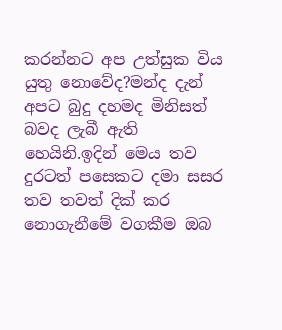කරන්නට අප උත්සුක විය යුතු නොවේද?මන්ද දැන් අපට බුදු දහමද මිනිසත් බවද ලැබී ඇති හෙයිනි.ඉදින් මෙය තව දුරටත් පසෙකට දමා සසර තව තවත් දික් කර නොගැනීමේ වගකීම ඔබ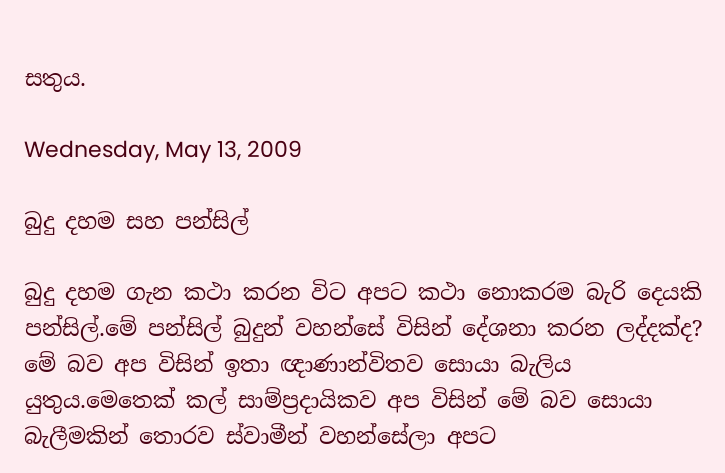සතුය.

Wednesday, May 13, 2009

බුදු දහම සහ පන්සිල්

බුදු දහම ගැන කථා කරන විට අපට කථා නොකරම බැරි දෙයකි පන්සිල්.මේ පන්සිල් බුදුන් වහන්සේ විසින් දේශනා කරන ලද්දක්ද? මේ බව අප විසින් ඉතා ඥාණාන්විතව සොයා බැලිය යුතුය.මෙතෙක් කල් සාම්ප්‍රදායිකව අප විසින් මේ බව සොයා බැලීමකින් තොරව ස්වාමීන් වහන්සේලා අපට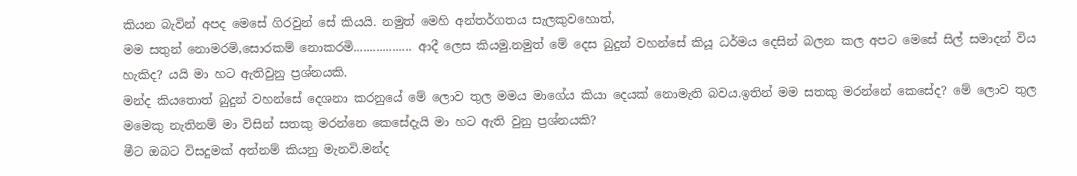කියන බැවින් අපද මෙසේ ගිරවුන් සේ කියයි. නමුත් මෙහි අන්තර්ගතය සැලකුවහොත්,
මම සතුන් නොමරමි,සොරකම් නොකරමි.................. ආදී ලෙස කියමු.නමුත් මේ දෙස බුදුන් වහන්සේ කියූ ධර්මය දෙසින් බලන කල අපට මෙසේ සිල් සමාදන් විය හැකිද? යයි මා හට ඇතිවුනු ප්‍රශ්නයකි.
මන්ද කියතොත් බුදුන් වහන්සේ දෙශනා කරනුයේ මේ ලොව තුල මමය මාගේය කියා දෙයක් නොමැති බවය.ඉතින් මම සතකු මරන්නේ කෙසේද? මේ ලොව තුල මමෙකු නැතිනම් මා විසින් සතකු මරන්නෙ කෙසේදැයි මා හට ඇති වුනු ප්‍රශ්නයකි?
මීට ඔබට විසදුමක් අත්නම් කියනු මැනවි.මන්ද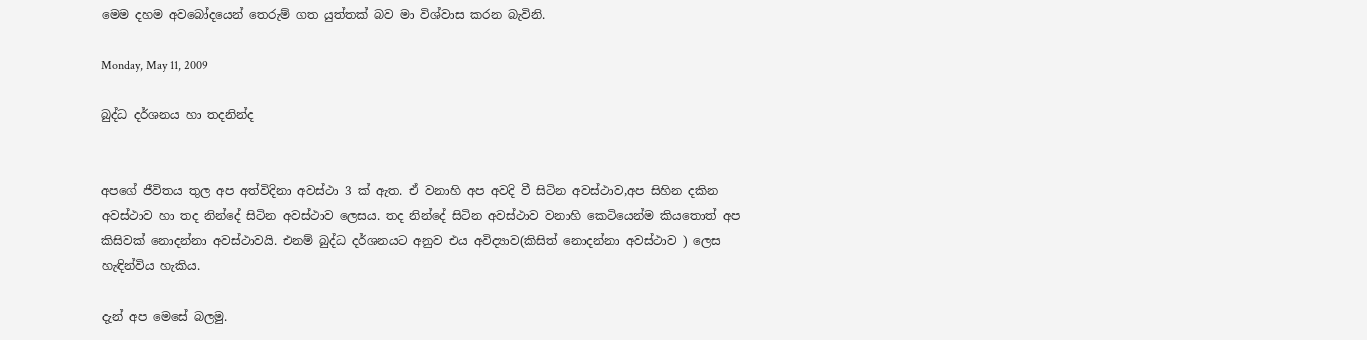මෙම දහම අවබෝදයෙන් තෙරුම් ගත යුත්තක් බව මා විශ්වාස කරන බැවිනි.

Monday, May 11, 2009

බුද්ධ දර්ශනය හා තදනින්ද


අපගේ ජීවිතය තුල අප අත්විදිනා අවස්ථා 3 ක් ඇත. ඒ වනාහි අප අවදි වී සිටින අවස්ථාව,අප සිහින දකින අවස්ථාව හා තද නින්දේ සිටින අවස්ථාව ලෙසය. තද නින්දේ සිටින අවස්ථාව වනාහි කෙටියෙන්ම කියතොත් අප කිසිවක් නොදන්නා අවස්ථාවයි. එනම් බුද්ධ දර්ශනයට අනුව එය අවිද්‍යාව(කිසිත් නොදන්නා අවස්ථාව ) ලෙස හැඳින්විය හැකිය.

දැන් අප මෙසේ බලමු.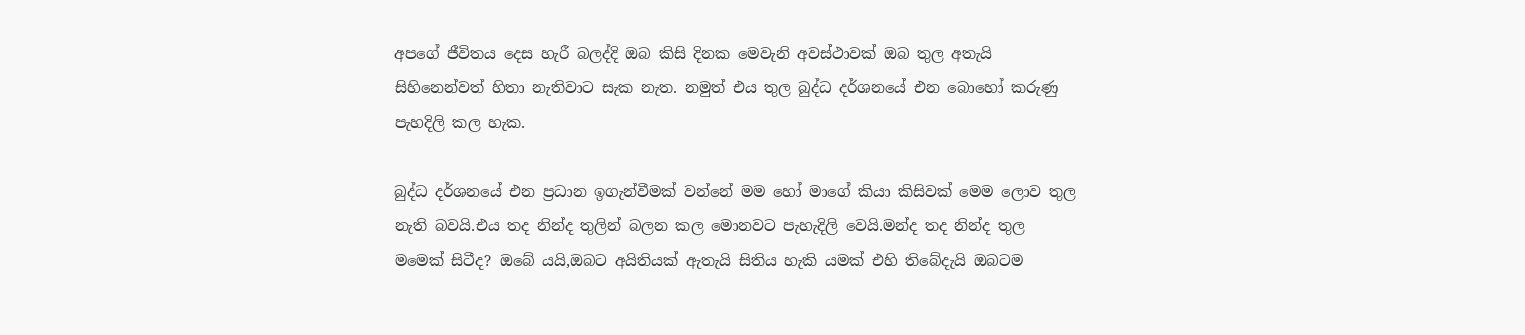අපගේ ජීවිතය දෙස හැරී බලද්දි ඔබ කිසි දිනක මෙවැනි අවස්ථාවක් ඔබ තුල අතැයි සිහිනෙන්වත් හිතා නැතිවාට සැක නැත. නමුත් එය තුල බුද්ධ දර්ශනයේ එන බොහෝ කරුණු පැහදිලි කල හැක.

බුද්ධ දර්ශනයේ එන ප්‍රධාන ඉගැන්වීමක් වන්නේ මම හෝ මාගේ කියා කිසිවක් මෙම ලොව තුල නැති බවයි.එය තද නින්ද තුලින් බලන කල මොනවට පැහැදිලි වෙයි.මන්ද තද නින්ද තුල මමෙක් සිටීද? ඔබේ යයි,ඔබට අයිතියක් ඇතැයි සිතිය හැකි යමක් එහි තිබේදැයි ඔබටම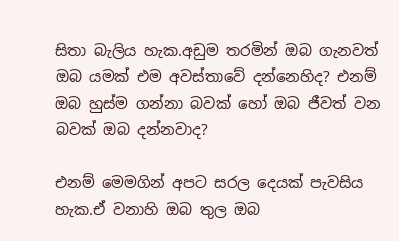සිතා බැලිය හැක.අඩුම තරමින් ඔබ ගැනවත් ඔබ යමක් එම අවස්තාවේ දන්නෙහිද? එනම් ඔබ හුස්ම ගන්නා බවක් හෝ ඔබ ජීවත් වන බවක් ඔබ දන්නවාද?

එනම් මෙමගින් අපට සරල දෙයක් පැවසිය හැක.ඒ වනාහි ඔබ තුල ඔබ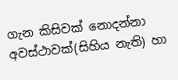ගැන කිසිවක් නොදන්නා අවස්ථාවක්(සිහිය නැති) හා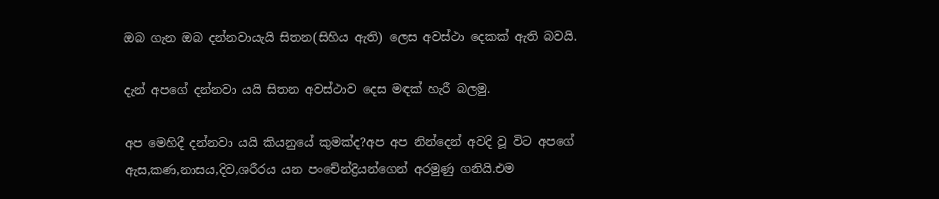ඔබ ගැන ඔබ දන්නවායැයි සිතන(සිහිය ඇති) ලෙස අවස්ථා දෙකක් ඇති බවයි.

දැන් අපගේ දන්නවා යයි සිතන අවස්ථාව දෙස මඳක් හැරී බලමු.

අප මෙහිදී දන්නවා යයි කියනුයේ කුමක්ද?අප අප නින්දෙන් අවදි වූ විට අපගේ ඇස,කණ,නාසය,දිව,ශරීරය යන පංචේන්ද්‍රියන්ගෙන් අරමුණු ගනියි.එම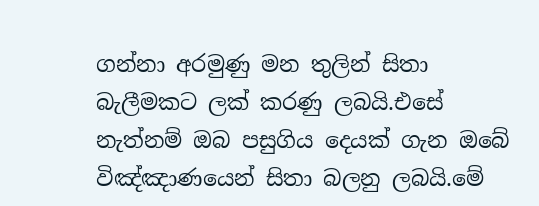ගන්නා අරමුණු මන තුලින් සිතා බැලීමකට ලක් කරණු ලබයි.එසේ නැත්නම් ඔබ පසුගිය දෙයක් ගැන ඔබේ විඤ්ඤාණයෙන් සිතා බලනු ලබයි.මේ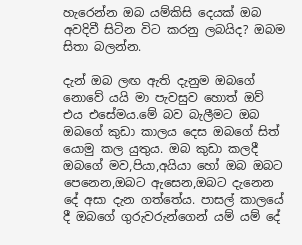හැරෙන්න ඔබ යම්කිසි දෙයක් ඔබ අවදිවී සිටින විට කරනු ලබයිද? ඔබම සිතා බලන්න.

දැන් ඔබ ලඟ ඇති දැනුම ඔබගේ නොවේ යයි මා පැවසුව හොත් ඔව් එය එසේමය.මේ බව බැලීමට ඔබ ඔබගේ කුඩා කාලය දෙස ඔබගේ සිත් යොමු කල යුතුය. ඔබ කුඩා කලදී ඔබගේ මව,පියා,අ‍යියා හෝ ඔබ ඔබට පෙනෙන,ඔබට ඇසෙන,ඔබට දැනෙන දේ අසා දැන ගත්තේය. පාසල් කාලයේ දී ඔබගේ ගුරුවරුන්ගෙන් යම් යම් දේ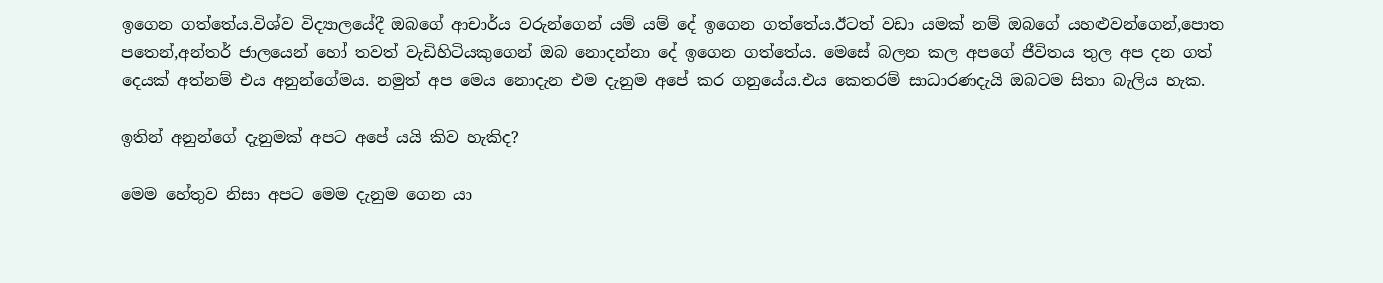ඉගෙන ගත්තේය.විශ්ව විද්‍යාලයේදී ඔබගේ ආචාර්ය වරුන්ගෙන් යම් යම් දේ ඉගෙන ගත්තේය.ඊටත් වඩා යමක් නම් ඔබගේ යහළුවන්ගෙන්,පොත පතෙන්,අන්තර් ජාලයෙන් හෝ තවත් වැඩිහිටියකුගෙන් ඔබ නොදන්නා දේ ඉගෙන ගත්තේය. මෙසේ බලන කල අපගේ ජීවිතය තුල අප දන ගත් දෙයක් අත්නම් එය අනුන්ගේමය. නමුත් අප මෙය නොදැන එම දැනුම අපේ කර ගනුයේය.එය කෙතරම් සාධාරණදැයි ඔබටම සිතා බැලිය හැක.

ඉතින් අනුන්ගේ දැනුමක් අපට අපේ යයි කිව හැකිද?

මෙම හේතුව නිසා අපට මෙම දැනුම ගෙන යා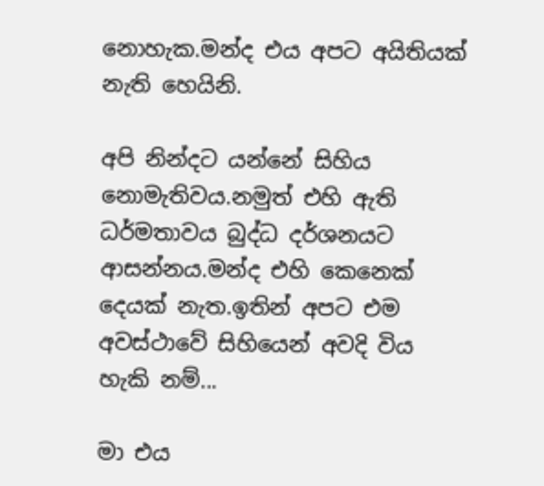නොහැක.මන්ද එය අපට අයිතියක් නැති හෙයිනි.

අපි නින්දට යන්නේ සිහිය නොමැතිවය.නමුත් එහි ඇති ධර්මතාවය බුද්ධ දර්ශනයට ආසන්නය.මන්ද එහි කෙනෙක් දෙයක් නැත.ඉතින් අපට එම අවස්ථාවේ සිහියෙන් අවදි විය හැකි නම්...

මා එය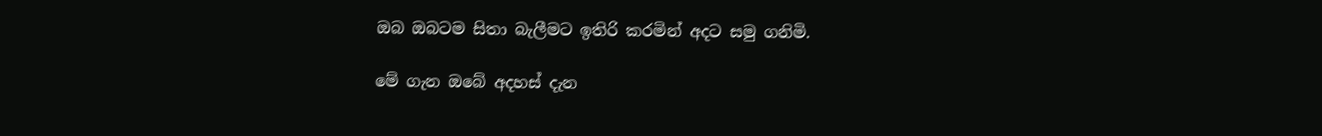ඔබ ඔබටම සිතා බැලීමට ඉතිරි කරමින් අදට සමු ගනිමි.

මේ ගැන ඔබේ අදහස් දැන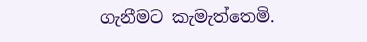ගැනීමට කැමැත්තෙමි.